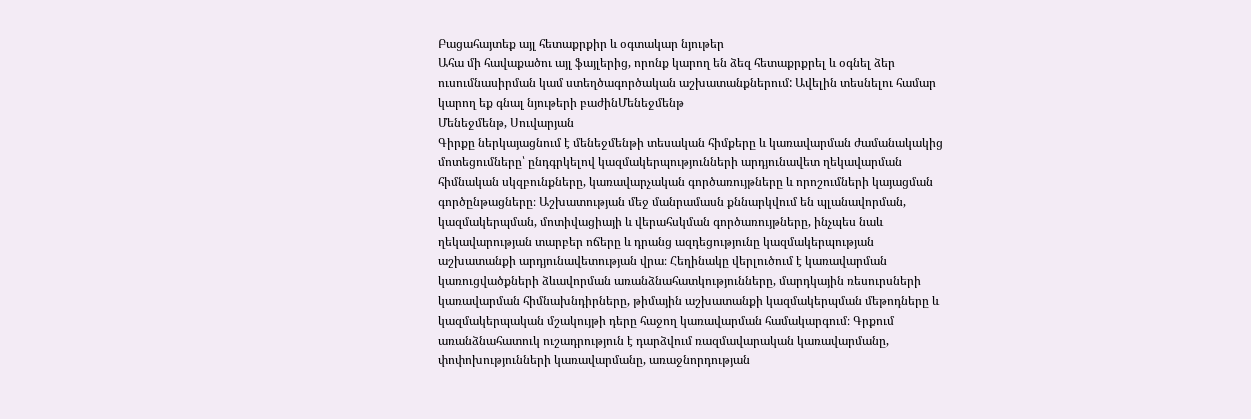Բացահայտեք այլ հետաքրքիր և օգտակար նյութեր
Ահա մի հավաքածու այլ ֆայլերից, որոնք կարող են ձեզ հետաքրքրել և օգնել ձեր ուսումնասիրման կամ ստեղծագործական աշխատանքներում: Ավելին տեսնելու համար կարող եք գնալ նյութերի բաժինՄենեջմենթ
Մենեջմենթ, Սուվարյան
Գիրքը ներկայացնում է մենեջմենթի տեսական հիմքերը և կառավարման ժամանակակից մոտեցումները՝ ընդգրկելով կազմակերպությունների արդյունավետ ղեկավարման հիմնական սկզբունքները, կառավարչական գործառույթները և որոշումների կայացման գործընթացները։ Աշխատության մեջ մանրամասն քննարկվում են պլանավորման, կազմակերպման, մոտիվացիայի և վերահսկման գործառույթները, ինչպես նաև ղեկավարության տարբեր ոճերը և դրանց ազդեցությունը կազմակերպության աշխատանքի արդյունավետության վրա։ Հեղինակը վերլուծում է կառավարման կառուցվածքների ձևավորման առանձնահատկությունները, մարդկային ռեսուրսների կառավարման հիմնախնդիրները, թիմային աշխատանքի կազմակերպման մեթոդները և կազմակերպական մշակույթի դերը հաջող կառավարման համակարգում։ Գրքում առանձնահատուկ ուշադրություն է դարձվում ռազմավարական կառավարմանը, փոփոխությունների կառավարմանը, առաջնորդության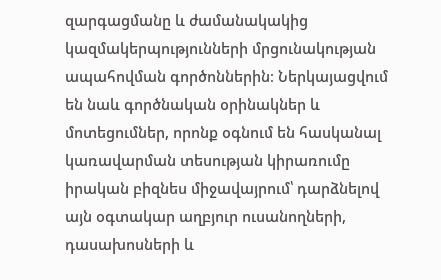զարգացմանը և ժամանակակից կազմակերպությունների մրցունակության ապահովման գործոններին։ Ներկայացվում են նաև գործնական օրինակներ և մոտեցումներ, որոնք օգնում են հասկանալ կառավարման տեսության կիրառումը իրական բիզնես միջավայրում՝ դարձնելով այն օգտակար աղբյուր ուսանողների, դասախոսների և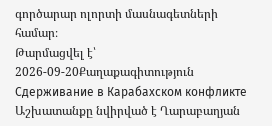գործարար ոլորտի մասնագետների համար։
Թարմացվել է՝ 2026-09-20Քաղաքագիտություն
Сдерживание в Карабахском конфликте
Աշխատանքը նվիրված է Ղարաբաղյան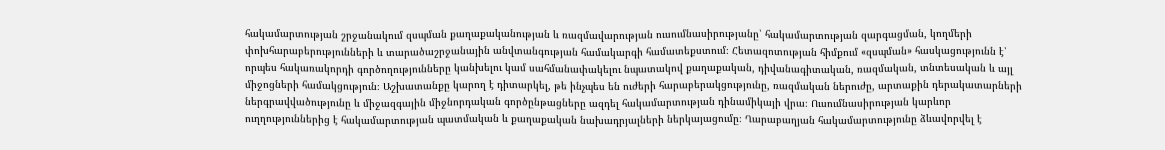հակամարտության շրջանակում զսպման քաղաքականության և ռազմավարության ուսումնասիրությանը՝ հակամարտության զարգացման, կողմերի փոխհարաբերությունների և տարածաշրջանային անվտանգության համակարգի համատեքստում։ Հետազոտության հիմքում «զսպման» հասկացությունն է՝ որպես հակառակորդի գործողությունները կանխելու կամ սահմանափակելու նպատակով քաղաքական, դիվանագիտական, ռազմական, տնտեսական և այլ միջոցների համակցություն։ Աշխատանքը կարող է դիտարկել, թե ինչպես են ուժերի հարաբերակցությունը, ռազմական ներուժը, արտաքին դերակատարների ներգրավվածությունը և միջազգային միջնորդական գործընթացները ազդել հակամարտության դինամիկայի վրա։ Ուսումնասիրության կարևոր ուղղություններից է հակամարտության պատմական և քաղաքական նախադրյալների ներկայացումը։ Ղարաբաղյան հակամարտությունը ձևավորվել է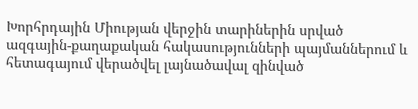Խորհրդային Միության վերջին տարիներին սրված ազգային-քաղաքական հակասությունների պայմաններում և հետագայում վերածվել լայնածավալ զինված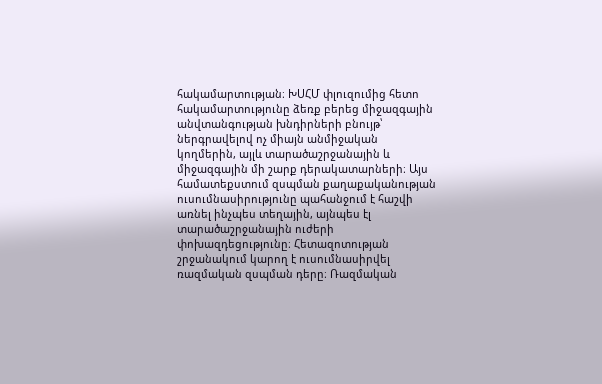հակամարտության։ ԽՍՀՄ փլուզումից հետո հակամարտությունը ձեռք բերեց միջազգային անվտանգության խնդիրների բնույթ՝ ներգրավելով ոչ միայն անմիջական կողմերին, այլև տարածաշրջանային և միջազգային մի շարք դերակատարների։ Այս համատեքստում զսպման քաղաքականության ուսումնասիրությունը պահանջում է հաշվի առնել ինչպես տեղային, այնպես էլ տարածաշրջանային ուժերի փոխազդեցությունը։ Հետազոտության շրջանակում կարող է ուսումնասիրվել ռազմական զսպման դերը։ Ռազմական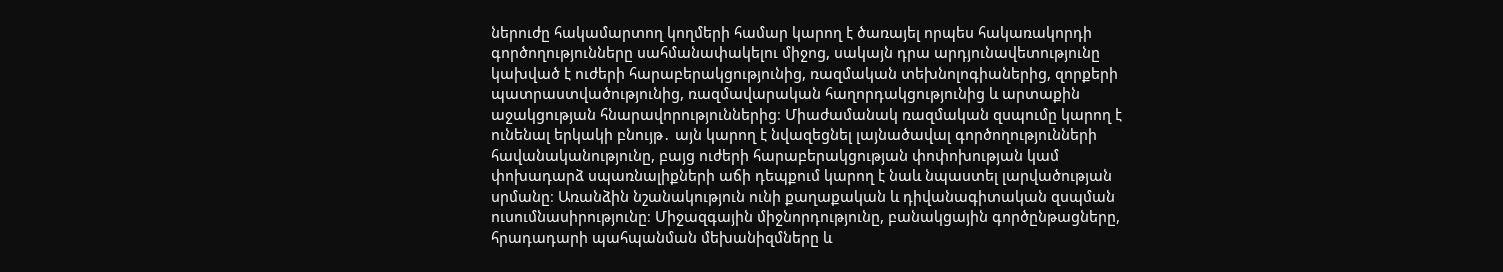ներուժը հակամարտող կողմերի համար կարող է ծառայել որպես հակառակորդի գործողությունները սահմանափակելու միջոց, սակայն դրա արդյունավետությունը կախված է ուժերի հարաբերակցությունից, ռազմական տեխնոլոգիաներից, զորքերի պատրաստվածությունից, ռազմավարական հաղորդակցությունից և արտաքին աջակցության հնարավորություններից։ Միաժամանակ ռազմական զսպումը կարող է ունենալ երկակի բնույթ․ այն կարող է նվազեցնել լայնածավալ գործողությունների հավանականությունը, բայց ուժերի հարաբերակցության փոփոխության կամ փոխադարձ սպառնալիքների աճի դեպքում կարող է նաև նպաստել լարվածության սրմանը։ Առանձին նշանակություն ունի քաղաքական և դիվանագիտական զսպման ուսումնասիրությունը։ Միջազգային միջնորդությունը, բանակցային գործընթացները, հրադադարի պահպանման մեխանիզմները և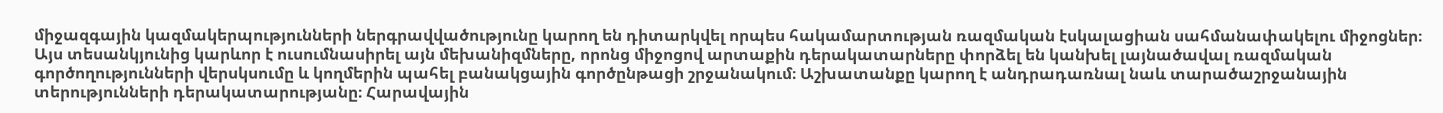միջազգային կազմակերպությունների ներգրավվածությունը կարող են դիտարկվել որպես հակամարտության ռազմական էսկալացիան սահմանափակելու միջոցներ։ Այս տեսանկյունից կարևոր է ուսումնասիրել այն մեխանիզմները, որոնց միջոցով արտաքին դերակատարները փորձել են կանխել լայնածավալ ռազմական գործողությունների վերսկսումը և կողմերին պահել բանակցային գործընթացի շրջանակում։ Աշխատանքը կարող է անդրադառնալ նաև տարածաշրջանային տերությունների դերակատարությանը։ Հարավային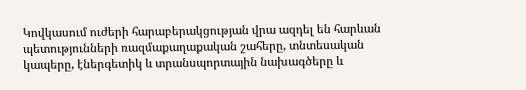Կովկասում ուժերի հարաբերակցության վրա ազդել են հարևան պետությունների ռազմաքաղաքական շահերը, տնտեսական կապերը, էներգետիկ և տրանսպորտային նախագծերը և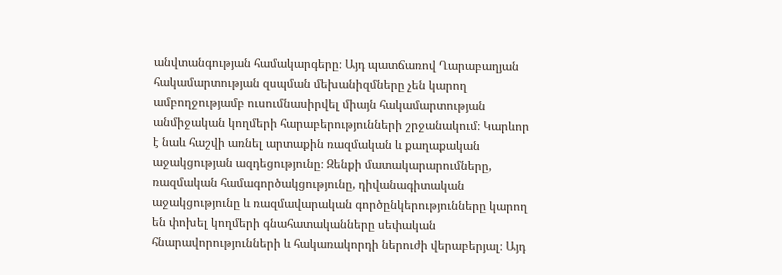անվտանգության համակարգերը։ Այդ պատճառով Ղարաբաղյան հակամարտության զսպման մեխանիզմները չեն կարող ամբողջությամբ ուսումնասիրվել միայն հակամարտության անմիջական կողմերի հարաբերությունների շրջանակում։ Կարևոր է նաև հաշվի առնել արտաքին ռազմական և քաղաքական աջակցության ազդեցությունը։ Զենքի մատակարարումները, ռազմական համագործակցությունը, դիվանագիտական աջակցությունը և ռազմավարական գործընկերությունները կարող են փոխել կողմերի գնահատականները սեփական հնարավորությունների և հակառակորդի ներուժի վերաբերյալ։ Այդ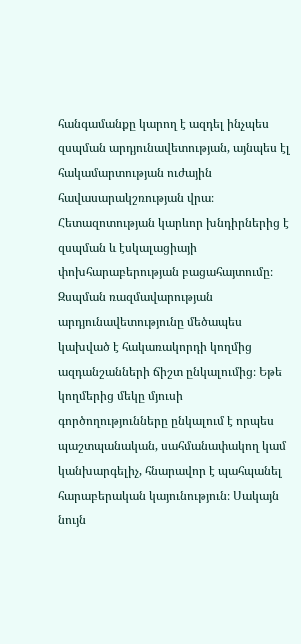հանգամանքը կարող է ազդել ինչպես զսպման արդյունավետության, այնպես էլ հակամարտության ուժային հավասարակշռության վրա։ Հետազոտության կարևոր խնդիրներից է զսպման և էսկալացիայի փոխհարաբերության բացահայտումը։ Զսպման ռազմավարության արդյունավետությունը մեծապես կախված է հակառակորդի կողմից ազդանշանների ճիշտ ընկալումից։ Եթե կողմերից մեկը մյուսի գործողությունները ընկալում է որպես պաշտպանական, սահմանափակող կամ կանխարգելիչ, հնարավոր է պահպանել հարաբերական կայունություն։ Սակայն նույն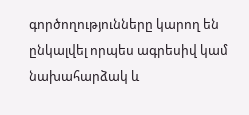գործողությունները կարող են ընկալվել որպես ագրեսիվ կամ նախահարձակ և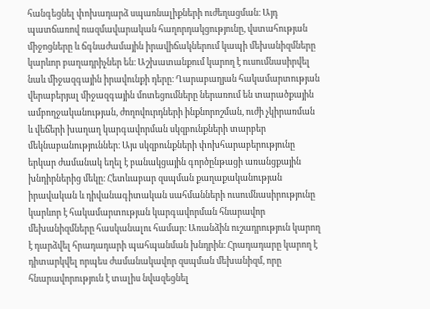հանգեցնել փոխադարձ սպառնալիքների ուժեղացման։ Այդ պատճառով ռազմավարական հաղորդակցությունը, վստահության միջոցները և ճգնաժամային իրավիճակներում կապի մեխանիզմները կարևոր բաղադրիչներ են։ Աշխատանքում կարող է ուսումնասիրվել նաև միջազգային իրավունքի դերը։ Ղարաբաղյան հակամարտության վերաբերյալ միջազգային մոտեցումները ներառում են տարածքային ամբողջականության, ժողովուրդների ինքնորոշման, ուժի չկիրառման և վեճերի խաղաղ կարգավորման սկզբունքների տարբեր մեկնաբանություններ։ Այս սկզբունքների փոխհարաբերությունը երկար ժամանակ եղել է բանակցային գործընթացի առանցքային խնդիրներից մեկը։ Հետևաբար զսպման քաղաքականության իրավական և դիվանագիտական սահմանների ուսումնասիրությունը կարևոր է հակամարտության կարգավորման հնարավոր մեխանիզմները հասկանալու համար։ Առանձին ուշադրություն կարող է դարձվել հրադադարի պահպանման խնդրին։ Հրադադարը կարող է դիտարկվել որպես ժամանակավոր զսպման մեխանիզմ, որը հնարավորություն է տալիս նվազեցնել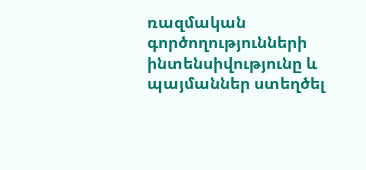ռազմական գործողությունների ինտենսիվությունը և պայմաններ ստեղծել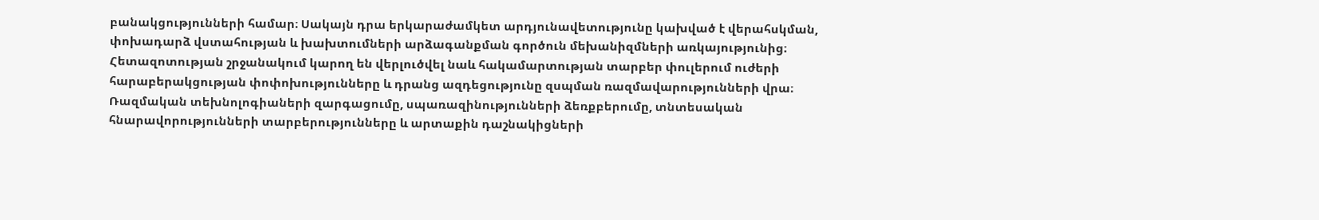բանակցությունների համար։ Սակայն դրա երկարաժամկետ արդյունավետությունը կախված է վերահսկման, փոխադարձ վստահության և խախտումների արձագանքման գործուն մեխանիզմների առկայությունից։ Հետազոտության շրջանակում կարող են վերլուծվել նաև հակամարտության տարբեր փուլերում ուժերի հարաբերակցության փոփոխությունները և դրանց ազդեցությունը զսպման ռազմավարությունների վրա։ Ռազմական տեխնոլոգիաների զարգացումը, սպառազինությունների ձեռքբերումը, տնտեսական հնարավորությունների տարբերությունները և արտաքին դաշնակիցների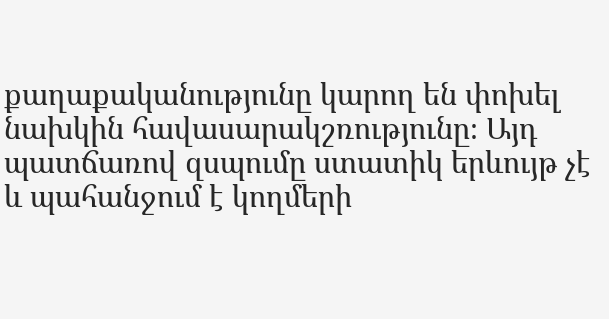քաղաքականությունը կարող են փոխել նախկին հավասարակշռությունը։ Այդ պատճառով զսպումը ստատիկ երևույթ չէ և պահանջում է կողմերի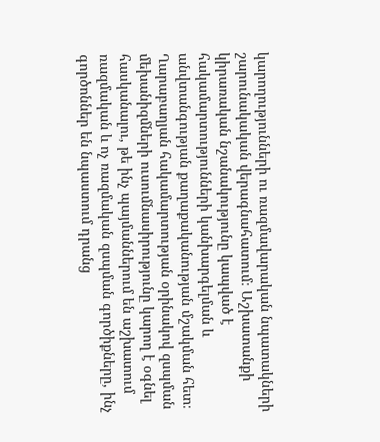կարողությունների ու ռազմավարական նպատակների շարունակական վերագնահատում։ Աշխատանքի կիրառական նշանակությունը կապված է հակամարտությունների կանխարգելման և անվտանգության քաղաքականության մշակման հետ։ Ղարաբաղյան հակամարտության օրինակով զսպման մեխանիզմների ուսումնասիրությունը կարող է օգնել հասկանալու, թե ինչ պայմաններում են աշխատում ռազմական և ոչ ռազմական զսպման գործիքները, ինչ գործոններ են նպաստում դրանց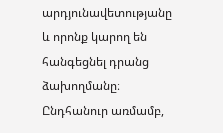արդյունավետությանը և որոնք կարող են հանգեցնել դրանց ձախողմանը։ Ընդհանուր առմամբ,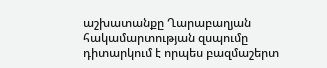աշխատանքը Ղարաբաղյան հակամարտության զսպումը դիտարկում է որպես բազմաշերտ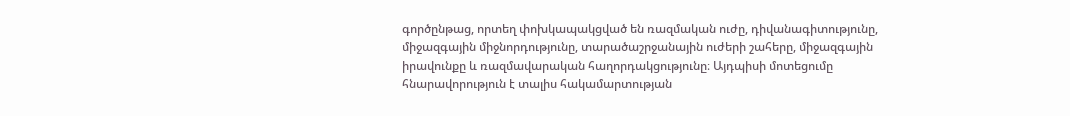գործընթաց, որտեղ փոխկապակցված են ռազմական ուժը, դիվանագիտությունը, միջազգային միջնորդությունը, տարածաշրջանային ուժերի շահերը, միջազգային իրավունքը և ռազմավարական հաղորդակցությունը։ Այդպիսի մոտեցումը հնարավորություն է տալիս հակամարտության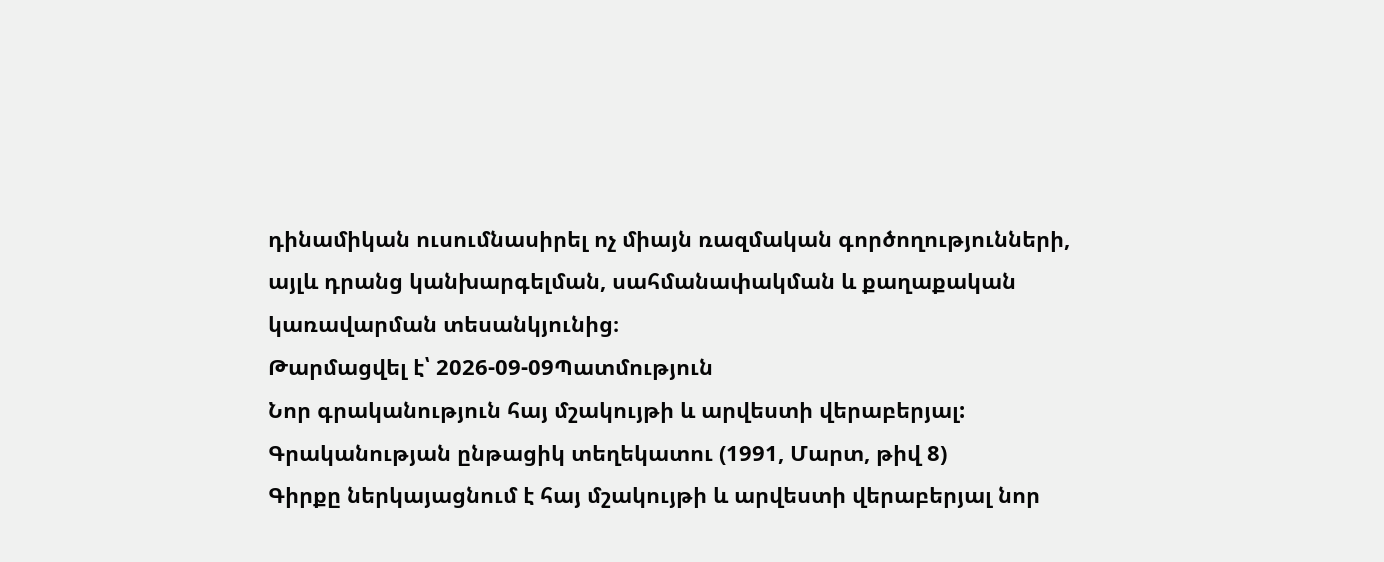դինամիկան ուսումնասիրել ոչ միայն ռազմական գործողությունների, այլև դրանց կանխարգելման, սահմանափակման և քաղաքական կառավարման տեսանկյունից։
Թարմացվել է՝ 2026-09-09Պատմություն
Նոր գրականություն հայ մշակույթի և արվեստի վերաբերյալ: Գրականության ընթացիկ տեղեկատու (1991, Մարտ, թիվ 8)
Գիրքը ներկայացնում է հայ մշակույթի և արվեստի վերաբերյալ նոր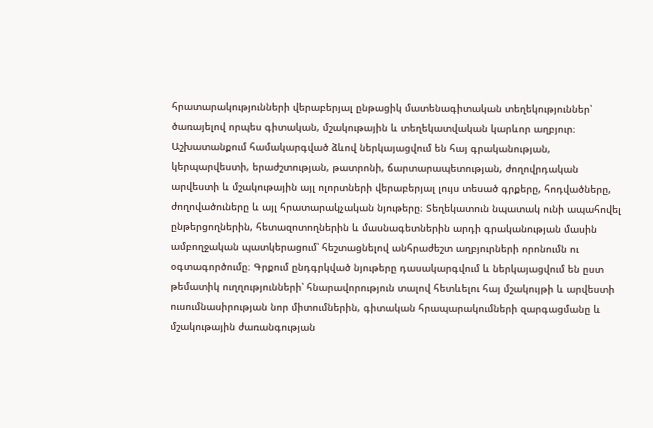հրատարակությունների վերաբերյալ ընթացիկ մատենագիտական տեղեկություններ՝ ծառայելով որպես գիտական, մշակութային և տեղեկատվական կարևոր աղբյուր։ Աշխատանքում համակարգված ձևով ներկայացվում են հայ գրականության, կերպարվեստի, երաժշտության, թատրոնի, ճարտարապետության, ժողովրդական արվեստի և մշակութային այլ ոլորտների վերաբերյալ լույս տեսած գրքերը, հոդվածները, ժողովածուները և այլ հրատարակչական նյութերը։ Տեղեկատուն նպատակ ունի ապահովել ընթերցողներին, հետազոտողներին և մասնագետներին արդի գրականության մասին ամբողջական պատկերացում՝ հեշտացնելով անհրաժեշտ աղբյուրների որոնումն ու օգտագործումը։ Գրքում ընդգրկված նյութերը դասակարգվում և ներկայացվում են ըստ թեմատիկ ուղղությունների՝ հնարավորություն տալով հետևելու հայ մշակույթի և արվեստի ուսումնասիրության նոր միտումներին, գիտական հրապարակումների զարգացմանը և մշակութային ժառանգության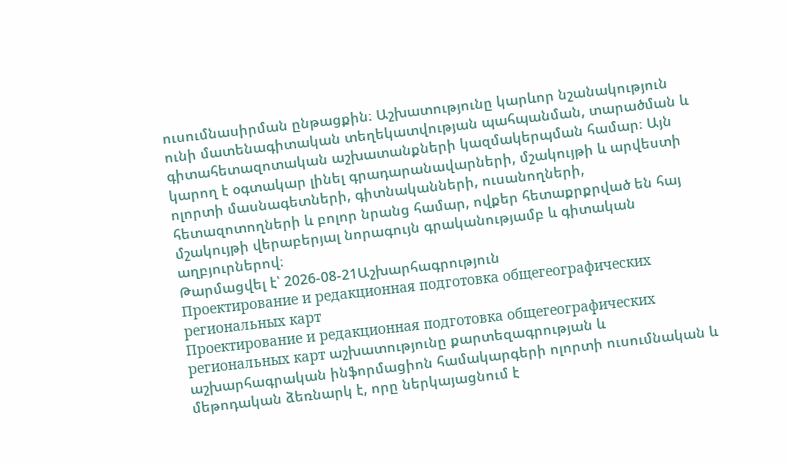ուսումնասիրման ընթացքին։ Աշխատությունը կարևոր նշանակություն ունի մատենագիտական տեղեկատվության պահպանման, տարածման և գիտահետազոտական աշխատանքների կազմակերպման համար։ Այն կարող է օգտակար լինել գրադարանավարների, մշակույթի և արվեստի ոլորտի մասնագետների, գիտնականների, ուսանողների, հետազոտողների և բոլոր նրանց համար, ովքեր հետաքրքրված են հայ մշակույթի վերաբերյալ նորագույն գրականությամբ և գիտական աղբյուրներով։
Թարմացվել է՝ 2026-08-21Աշխարհագրություն
Проектирование и редакционная подготовка общегеографических региональных карт
Проектирование и редакционная подготовка общегеографических региональных карт աշխատությունը քարտեզագրության և աշխարհագրական ինֆորմացիոն համակարգերի ոլորտի ուսումնական և մեթոդական ձեռնարկ է, որը ներկայացնում է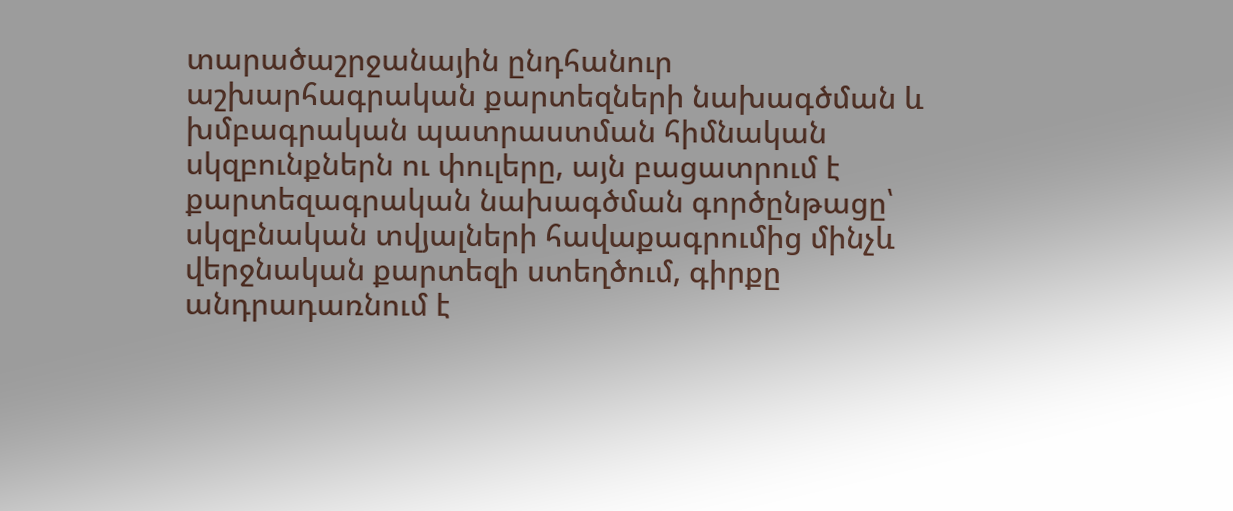տարածաշրջանային ընդհանուր աշխարհագրական քարտեզների նախագծման և խմբագրական պատրաստման հիմնական սկզբունքներն ու փուլերը, այն բացատրում է քարտեզագրական նախագծման գործընթացը՝ սկզբնական տվյալների հավաքագրումից մինչև վերջնական քարտեզի ստեղծում, գիրքը անդրադառնում է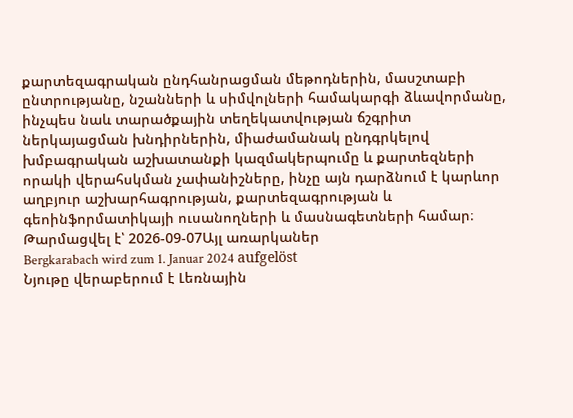քարտեզագրական ընդհանրացման մեթոդներին, մասշտաբի ընտրությանը, նշանների և սիմվոլների համակարգի ձևավորմանը, ինչպես նաև տարածքային տեղեկատվության ճշգրիտ ներկայացման խնդիրներին, միաժամանակ ընդգրկելով խմբագրական աշխատանքի կազմակերպումը և քարտեզների որակի վերահսկման չափանիշները, ինչը այն դարձնում է կարևոր աղբյուր աշխարհագրության, քարտեզագրության և գեոինֆորմատիկայի ուսանողների և մասնագետների համար։
Թարմացվել է՝ 2026-09-07Այլ առարկաներ
Bergkarabach wird zum 1. Januar 2024 aufgelöst
Նյութը վերաբերում է Լեռնային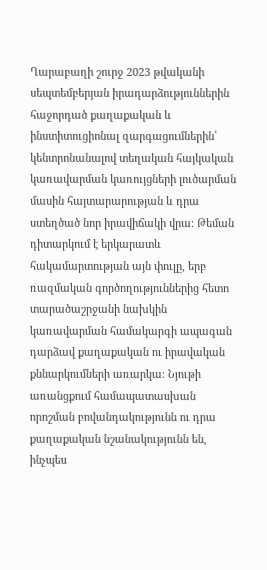Ղարաբաղի շուրջ 2023 թվականի սեպտեմբերյան իրադարձություններին հաջորդած քաղաքական և ինստիտուցիոնալ զարգացումներին՝ կենտրոնանալով տեղական հայկական կառավարման կառույցների լուծարման մասին հայտարարության և դրա ստեղծած նոր իրավիճակի վրա։ Թեման դիտարկում է երկարատև հակամարտության այն փուլը, երբ ռազմական գործողություններից հետո տարածաշրջանի նախկին կառավարման համակարգի ապագան դարձավ քաղաքական ու իրավական քննարկումների առարկա։ Նյութի առանցքում համապատասխան որոշման բովանդակությունն ու դրա քաղաքական նշանակությունն են, ինչպես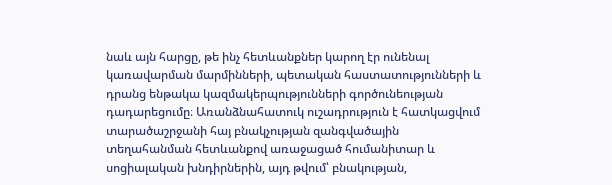նաև այն հարցը, թե ինչ հետևանքներ կարող էր ունենալ կառավարման մարմինների, պետական հաստատությունների և դրանց ենթակա կազմակերպությունների գործունեության դադարեցումը։ Առանձնահատուկ ուշադրություն է հատկացվում տարածաշրջանի հայ բնակչության զանգվածային տեղահանման հետևանքով առաջացած հումանիտար և սոցիալական խնդիրներին, այդ թվում՝ բնակության,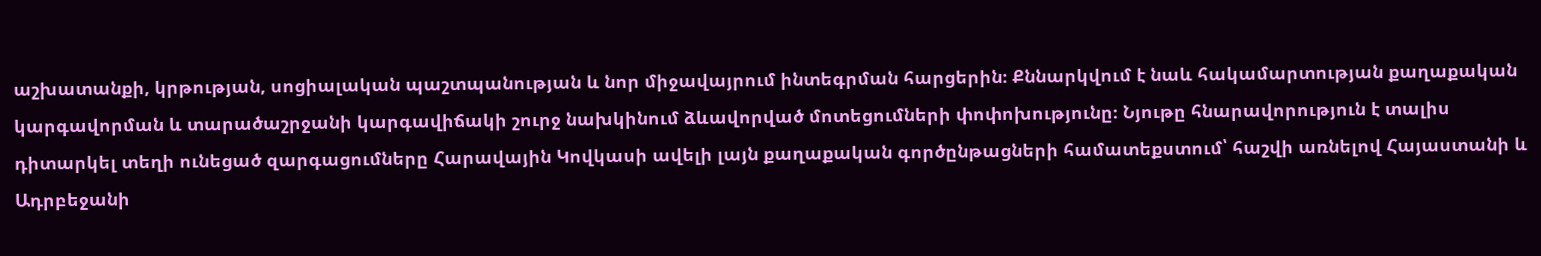աշխատանքի, կրթության, սոցիալական պաշտպանության և նոր միջավայրում ինտեգրման հարցերին։ Քննարկվում է նաև հակամարտության քաղաքական կարգավորման և տարածաշրջանի կարգավիճակի շուրջ նախկինում ձևավորված մոտեցումների փոփոխությունը։ Նյութը հնարավորություն է տալիս դիտարկել տեղի ունեցած զարգացումները Հարավային Կովկասի ավելի լայն քաղաքական գործընթացների համատեքստում՝ հաշվի առնելով Հայաստանի և Ադրբեջանի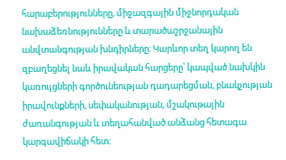հարաբերությունները, միջազգային միջնորդական նախաձեռնությունները և տարածաշրջանային անվտանգության խնդիրները։ Կարևոր տեղ կարող են զբաղեցնել նաև իրավական հարցերը՝ կապված նախկին կառույցների գործունեության դադարեցման, բնակչության իրավունքների, սեփականության, մշակութային ժառանգության և տեղահանված անձանց հետագա կարգավիճակի հետ։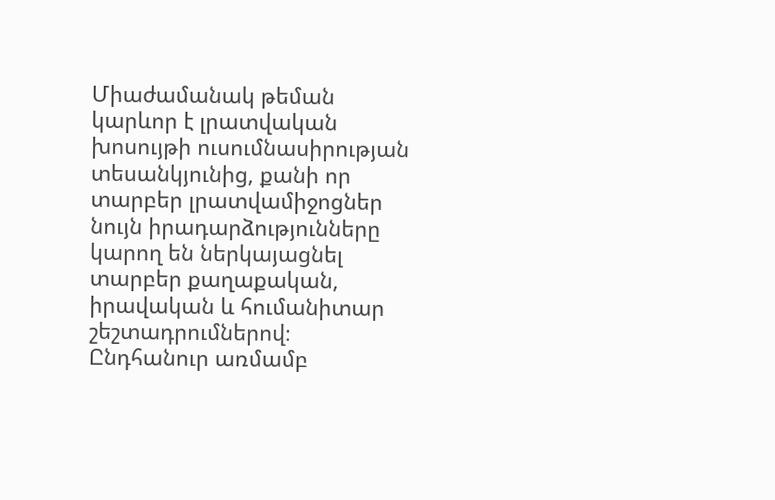Միաժամանակ թեման կարևոր է լրատվական խոսույթի ուսումնասիրության տեսանկյունից, քանի որ տարբեր լրատվամիջոցներ նույն իրադարձությունները կարող են ներկայացնել տարբեր քաղաքական, իրավական և հումանիտար շեշտադրումներով։ Ընդհանուր առմամբ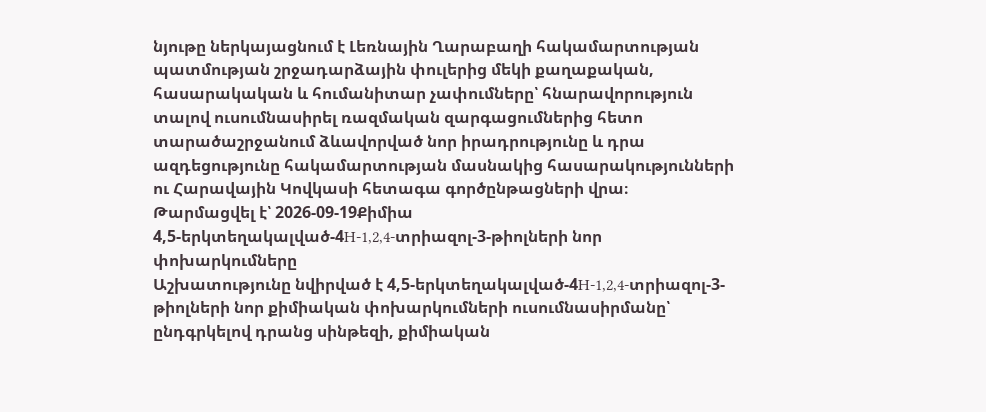նյութը ներկայացնում է Լեռնային Ղարաբաղի հակամարտության պատմության շրջադարձային փուլերից մեկի քաղաքական, հասարակական և հումանիտար չափումները՝ հնարավորություն տալով ուսումնասիրել ռազմական զարգացումներից հետո տարածաշրջանում ձևավորված նոր իրադրությունը և դրա ազդեցությունը հակամարտության մասնակից հասարակությունների ու Հարավային Կովկասի հետագա գործընթացների վրա։
Թարմացվել է՝ 2026-09-19Քիմիա
4,5-երկտեղակալված-4H-1,2,4-տրիազոլ-3-թիոլների նոր փոխարկումները
Աշխատությունը նվիրված է 4,5-երկտեղակալված-4H-1,2,4-տրիազոլ-3-թիոլների նոր քիմիական փոխարկումների ուսումնասիրմանը՝ ընդգրկելով դրանց սինթեզի, քիմիական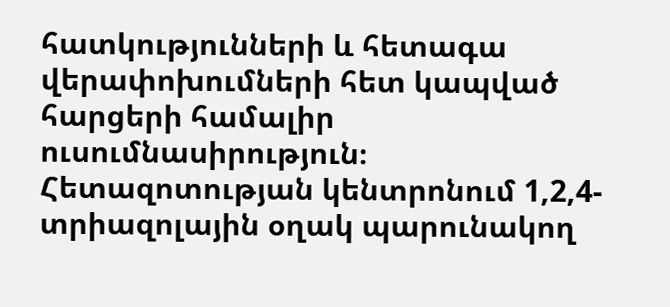հատկությունների և հետագա վերափոխումների հետ կապված հարցերի համալիր ուսումնասիրություն։ Հետազոտության կենտրոնում 1,2,4-տրիազոլային օղակ պարունակող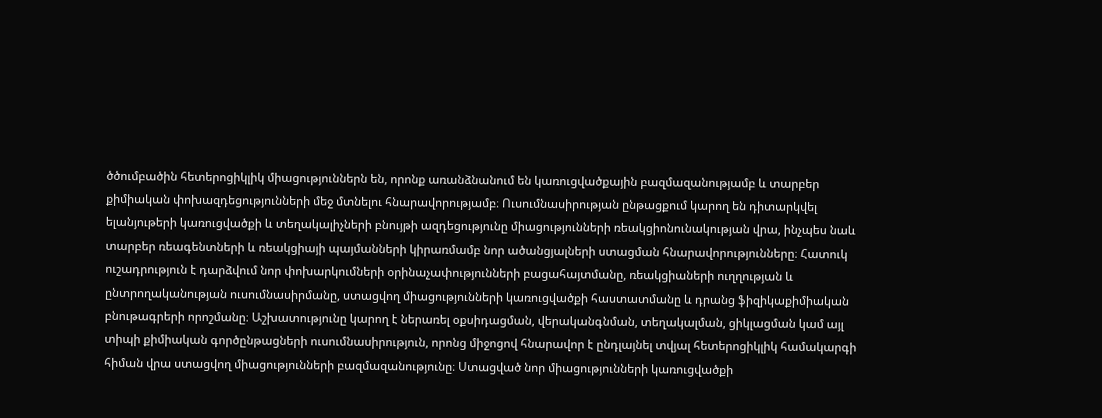ծծումբածին հետերոցիկլիկ միացություններն են, որոնք առանձնանում են կառուցվածքային բազմազանությամբ և տարբեր քիմիական փոխազդեցությունների մեջ մտնելու հնարավորությամբ։ Ուսումնասիրության ընթացքում կարող են դիտարկվել ելանյութերի կառուցվածքի և տեղակալիչների բնույթի ազդեցությունը միացությունների ռեակցիոնունակության վրա, ինչպես նաև տարբեր ռեագենտների և ռեակցիայի պայմանների կիրառմամբ նոր ածանցյալների ստացման հնարավորությունները։ Հատուկ ուշադրություն է դարձվում նոր փոխարկումների օրինաչափությունների բացահայտմանը, ռեակցիաների ուղղության և ընտրողականության ուսումնասիրմանը, ստացվող միացությունների կառուցվածքի հաստատմանը և դրանց ֆիզիկաքիմիական բնութագրերի որոշմանը։ Աշխատությունը կարող է ներառել օքսիդացման, վերականգնման, տեղակալման, ցիկլացման կամ այլ տիպի քիմիական գործընթացների ուսումնասիրություն, որոնց միջոցով հնարավոր է ընդլայնել տվյալ հետերոցիկլիկ համակարգի հիման վրա ստացվող միացությունների բազմազանությունը։ Ստացված նոր միացությունների կառուցվածքի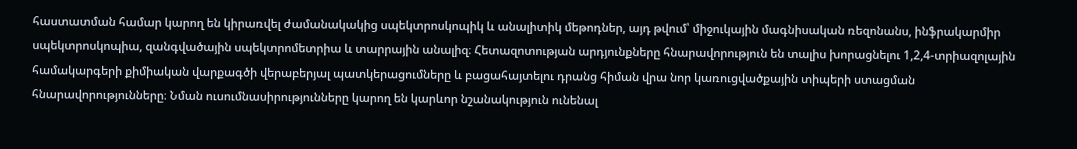հաստատման համար կարող են կիրառվել ժամանակակից սպեկտրոսկոպիկ և անալիտիկ մեթոդներ, այդ թվում՝ միջուկային մագնիսական ռեզոնանս, ինֆրակարմիր սպեկտրոսկոպիա, զանգվածային սպեկտրոմետրիա և տարրային անալիզ։ Հետազոտության արդյունքները հնարավորություն են տալիս խորացնելու 1,2,4-տրիազոլային համակարգերի քիմիական վարքագծի վերաբերյալ պատկերացումները և բացահայտելու դրանց հիման վրա նոր կառուցվածքային տիպերի ստացման հնարավորությունները։ Նման ուսումնասիրությունները կարող են կարևոր նշանակություն ունենալ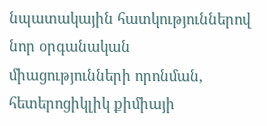նպատակային հատկություններով նոր օրգանական միացությունների որոնման, հետերոցիկլիկ քիմիայի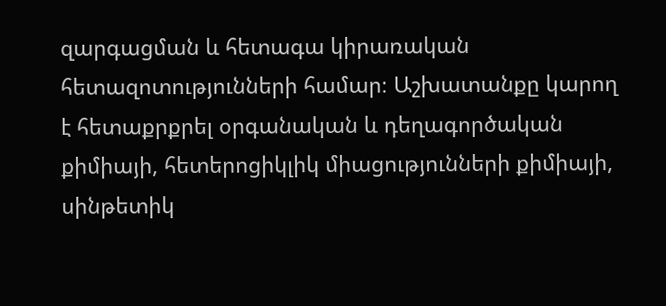զարգացման և հետագա կիրառական հետազոտությունների համար։ Աշխատանքը կարող է հետաքրքրել օրգանական և դեղագործական քիմիայի, հետերոցիկլիկ միացությունների քիմիայի, սինթետիկ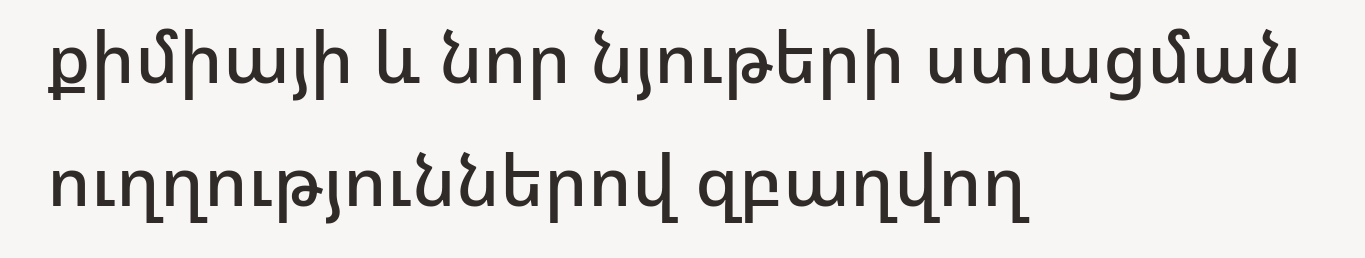քիմիայի և նոր նյութերի ստացման ուղղություններով զբաղվող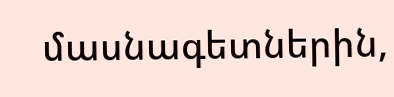մասնագետներին,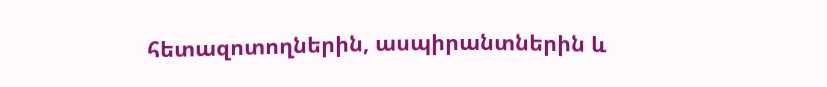հետազոտողներին, ասպիրանտներին և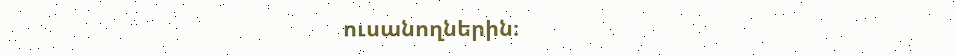ուսանողներին։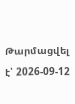Թարմացվել է՝ 2026-09-12